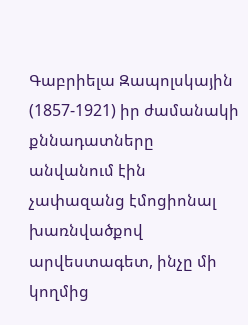Գաբրիելա Զապոլսկային (1857-1921) իր ժամանակի քննադատները անվանում էին չափազանց էմոցիոնալ խառնվածքով արվեստագետ, ինչը մի կողմից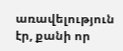առավելություն էր, քանի որ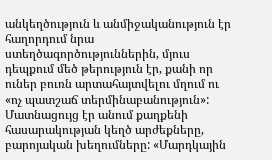անկեղծություն և անմիջականություն էր հաղորդում նրա ստեղծագործություններին, մյուս դեպքում մեծ թերություն էր, քանի որ ուներ բուռն արտահայտվելու մղում ու «ոչ պատշաճ տերմինաբանություն»: Մատնացույց էր անում քաղքենի հասարակության կեղծ արժեքները, բարոյական խեղումները: «Մարդկային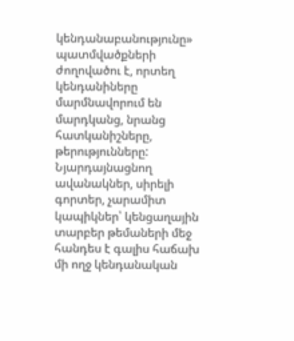կենդանաբանությունը» պատմվածքների ժողովածու է, որտեղ կենդանիները մարմնավորում են մարդկանց, նրանց հատկանիշները, թերությունները: Նյարդայնացնող ավանակներ, սիրելի գորտեր, չարամիտ կապիկներ՝ կենցաղային տարբեր թեմաների մեջ հանդես է գալիս հաճախ մի ողջ կենդանական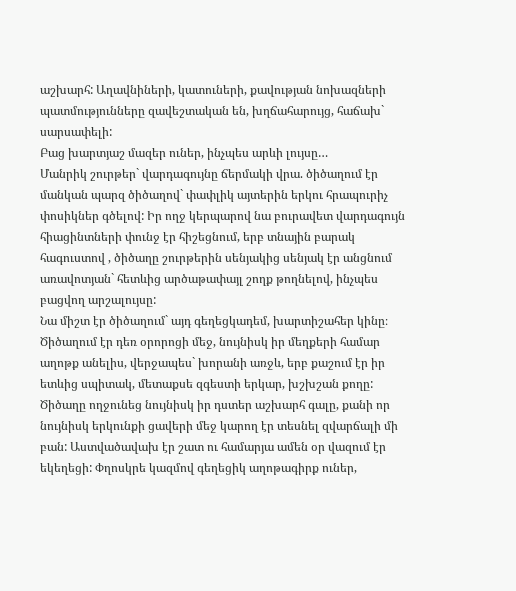աշխարհ: Աղավնիների, կատուների, քավության նոխազների պատմությունները զավեշտական են, խղճահարույց, հաճախ` սարսափելի:
Բաց խարտյաշ մազեր ուներ, ինչպես արևի լույսը…
Մանրիկ շուրթեր` վարդագույնը ճերմակի վրա. ծիծաղում էր մանկան պարզ ծիծաղով` փափլիկ այտերին երկու հրապուրիչ փոսիկներ գծելով: Իր ողջ կերպարով նա բուրավետ վարդագույն հիացինտների փունջ էր հիշեցնում, երբ տնային բարակ հագուստով , ծիծաղը շուրթերին սենյակից սենյակ էր անցնում առավոտյան` հետևից արծաթափայլ շողք թողնելով, ինչպես բացվող արշալույսը:
Նա միշտ էր ծիծաղում` այդ գեղեցկադեմ, խարտիշահեր կինը։ Ծիծաղում էր դեռ օրորոցի մեջ, նույնիսկ իր մեղքերի համար աղոթք անելիս, վերջապես` խորանի առջև, երբ քաշում էր իր ետևից սպիտակ, մետաքսե զգեստի երկար, խշխշան քողը: Ծիծաղը ողջունեց նույնիսկ իր դստեր աշխարհ գալը, քանի որ նույնիսկ երկունքի ցավերի մեջ կարող էր տեսնել զվարճալի մի բան: Աստվածավախ էր շատ ու համարյա ամեն օր վազում էր եկեղեցի: Փղոսկրե կազմով գեղեցիկ աղոթագիրք ուներ,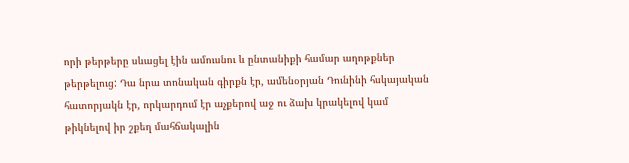որի թերթերը սևացել էին ամուսնու և ընտանիքի համար աղոթքներ թերթելուց: Դա նրա տոնական գիրքն էր, ամենօրյան Դունինի հսկայական հատորյակն էր, որկարդում էր աչքերով աջ ու ձախ կրակելով կամ թիկնելով իր շքեղ մահճակալին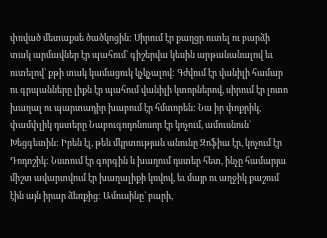փռված մետաքսե ծածկոցին: Սիրում էր քաղցր ուտել ու բարձի տակ արմավներ էր պահում` գիշերվա կեսին արթանանալով եւ ուտելով՝ քթի տակ կամացուկ կչկչալով: Գժվում էր վանիլի համար ու գրպանները լիքն էր պահում վանիլի կտորներով, սիրում էր լոտո խաղալ ու պարտադիր խաբում էր հմտորեն: Նա իր փոքրիկ, փամփլիկ դստերը Նաբուգոդոնոսոր էր կոչում, ամուսնուն` Խեցգետին: Իրեն էլ, թեև մկրտության անունը Զոֆիա էր, կոչում էր Դոդոշիկ: Նստում էր գորգին և խաղում դստեր հետ, ինչը համարյա միշտ ավարտվում էր խաղալիքի կռվով, եւ մայր ու աղջիկ քաշում էին այն իրար ձեռքից: Ամուսինը` բարի,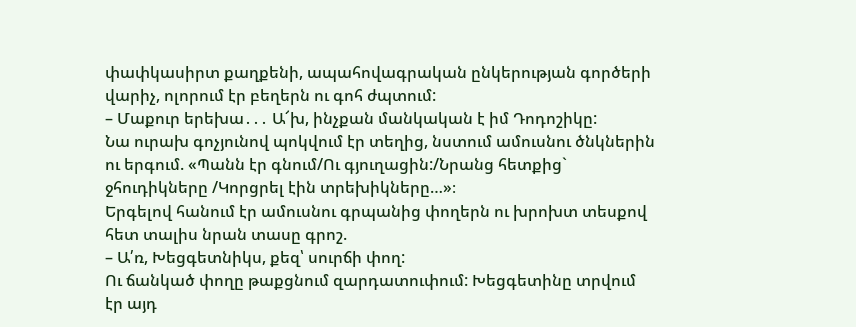փափկասիրտ քաղքենի, ապահովագրական ընկերության գործերի վարիչ, ոլորում էր բեղերն ու գոհ ժպտում:
– Մաքուր երեխա․․․ Ա՜խ, ինչքան մանկական է իմ Դոդոշիկը:
Նա ուրախ գոչյունով պոկվում էր տեղից, նստում ամուսնու ծնկներին ու երգում. «Պանն էր գնում/Ու գյուղացին:/Նրանց հետքից` ջհուդիկները /Կորցրել էին տրեխիկները…»։
Երգելով հանում էր ամուսնու գրպանից փողերն ու խրոխտ տեսքով հետ տալիս նրան տասը գրոշ.
– Ա՛ռ, Խեցգետնիկս, քեզ՝ սուրճի փող:
Ու ճանկած փողը թաքցնում զարդատուփում: Խեցգետինը տրվում էր այդ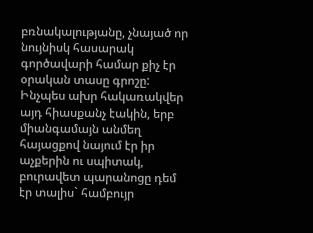բռնակալությանը, չնայած որ նույնիսկ հասարակ գործավարի համար քիչ էր օրական տասը գրոշը: Ինչպես ախր հակառակվեր այդ հիասքանչ էակին, երբ միանգամայն անմեղ հայացքով նայում էր իր աչքերին ու սպիտակ, բուրավետ պարանոցը դեմ էր տալիս` համբույր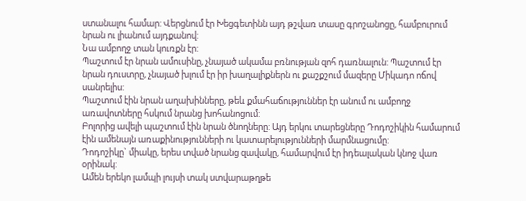ստանալու համար: Վերցնում էր Խեցգետինն այդ թշվառ տասը գրոշանոցը, համբուրում նրան ու լիանում այդքանով:
Նա ամբողջ տան կուռքն էր:
Պաշտում էր նրան ամուսինը, չնայած ակամա բռնության զոհ դառնալուն: Պաշտում էր նրան դուստրը, չնայած խլում էր իր խաղալիքներն ու քաշքշում մազերը Միկադո ոճով սանրելիս:
Պաշտում էին նրան աղախինները, թեև քմահաճություններ էր անում ու ամբողջ առավոտները հսկում նրանց խոհանոցում:
Բոլորից ավելի պաշտում էին նրան ծնողները: Այդ երկու տարեցները Դոդոշիկին համարում էին ամենայն առաքինությունների ու կատարելությունների մարմնացումը:
Դոդոշիկը` միակը, երես տված նրանց զավակը, համարվում էր իդեալական կնոջ վառ օրինակ:
Ամեն երեկո լամպի լույսի տակ ստվարաթղթե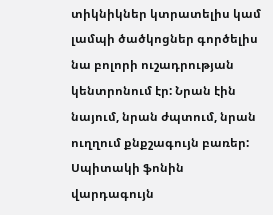տիկնիկներ կտրատելիս կամ լամպի ծածկոցներ գործելիս նա բոլորի ուշադրության կենտրոնում էր: Նրան էին նայում, նրան ժպտում, նրան ուղղում քնքշագույն բառեր:
Սպիտակի ֆոնին վարդագույն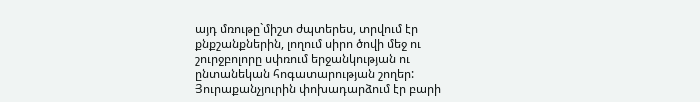այդ մռութը`միշտ ժպտերես, տրվում էր քնքշանքներին, լողում սիրո ծովի մեջ ու շուրջբոլորը սփռում երջանկության ու ընտանեկան հոգատարության շողեր: Յուրաքանչյուրին փոխադարձում էր բարի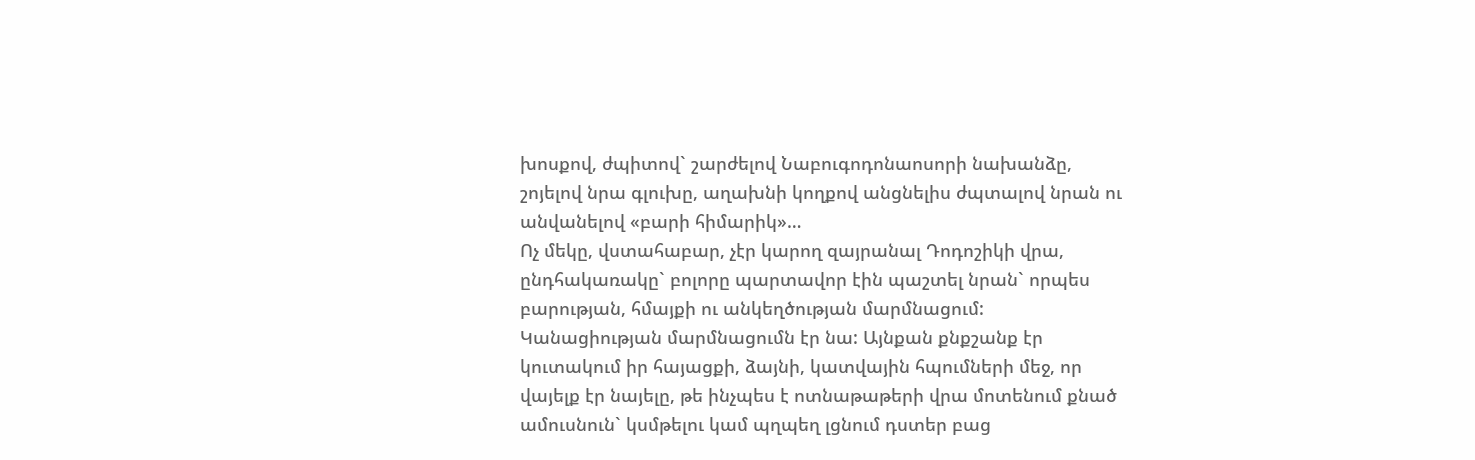խոսքով, ժպիտով` շարժելով Նաբուգոդոնաոսորի նախանձը, շոյելով նրա գլուխը, աղախնի կողքով անցնելիս ժպտալով նրան ու անվանելով «բարի հիմարիկ»…
Ոչ մեկը, վստահաբար, չէր կարող զայրանալ Դոդոշիկի վրա, ընդհակառակը` բոլորը պարտավոր էին պաշտել նրան` որպես բարության, հմայքի ու անկեղծության մարմնացում:
Կանացիության մարմնացումն էր նա: Այնքան քնքշանք էր կուտակում իր հայացքի, ձայնի, կատվային հպումների մեջ, որ վայելք էր նայելը, թե ինչպես է ոտնաթաթերի վրա մոտենում քնած ամուսնուն` կսմթելու կամ պղպեղ լցնում դստեր բաց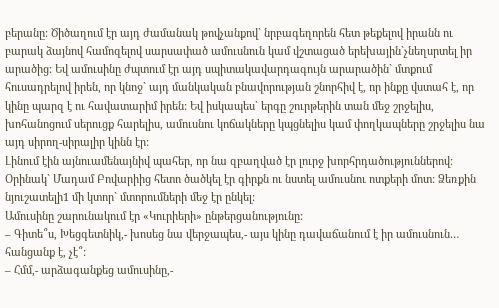բերանը: Ծիծաղում էր այդ ժամանակ թովչանքով` նրբագեղորեն հետ թեքելով իրանն ու բարակ ձայնով համոզելով սարսափած ամուսնուն կամ վշտացած երեխային`չնեղսրտել իր արածից: Եվ ամուսինը ժպտում էր այդ սպիտակավարդագույն արարածին` մտքում հուսադրելով իրեն, որ կնոջ` այդ մանկական բնավորության շնորհիվ է, որ ինքը վստահ է, որ կինը պարզ է ու հավատարիմ իրեն: Եվ իսկապես` երգը շուրթերին տան մեջ շրջելիս, խոհանոցում սերուցք հարելիս, ամուսնու կոճակները կպցնելիս կամ փողկապները շրջելիս նա այդ սիրող-սիրալիր կինն էր:
Լինում էին այնուամենայնիվ պահեր, որ նա զբաղված էր լուրջ խորհրդածություններով: Օրինակ` Մադամ Բովարիից հետո ծածկել էր գիրքն ու նստել ամուսնու ոտքերի մոտ: Ձեռքին նյուշատելի1 մի կտոր` մտորումների մեջ էր ընկել:
Ամուսինը շարունակում էր «Կուրիերի» ընթերցանությունը:
– Գիտե՞ս, Խեցգետնիկ,- խոսեց նա վերջապես,- այս կինը դավաճանում է իր ամուսնուն… հանցանք է, չէ՞:
– Հմմ,- արձագանքեց ամուսինը,-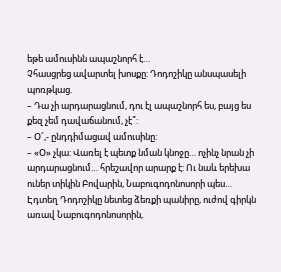եթե ամուսինն ապաշնորհ է…
Չհասցրեց ավարտել խոսքը: Դոդոշիկը անսպասելի պոռթկաց.
– Դա չի արդարացնում, դու էլ ապաշնորհ ես, բայց ես քեզ չեմ դավաճանում, չէ՞:
– Օ՜,- ընդդիմացավ ամուսինը:
– «Օ» չկա: Վառել է պետք նման կնոջը… ոչինչ նրան չի արդարացնում… հրեշավոր արարք է: Ու նաև երեխա ուներ տիկին Բովարին, Նաբուգոդոնոսորի պես…
Էդտեղ Դոդոշիկը նետեց ձեռքի պանիրը, ուժով գիրկն առավ Նաբուգոդոնոսորին,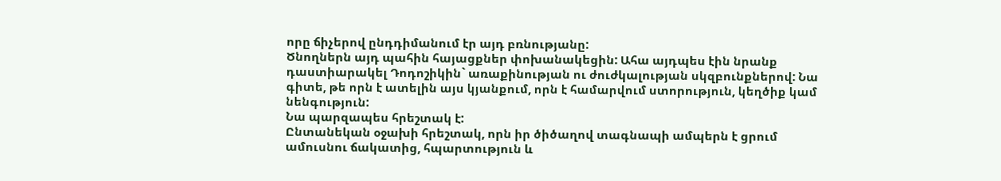որը ճիչերով ընդդիմանում էր այդ բռնությանը:
Ծնողներն այդ պահին հայացքներ փոխանակեցին: Ահա այդպես էին նրանք դաստիարակել Դոդոշիկին` առաքինության ու ժուժկալության սկզբունքներով: Նա գիտե, թե որն է ատելին այս կյանքում, որն է համարվում ստորություն, կեղծիք կամ նենգություն:
Նա պարզապես հրեշտակ է:
Ընտանեկան օջախի հրեշտակ, որն իր ծիծաղով տագնապի ամպերն է ցրում ամուսնու ճակատից, հպարտություն և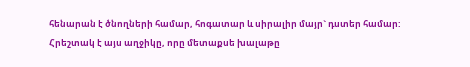հենարան է ծնողների համար, հոգատար և սիրալիր մայր` դստեր համար:
Հրեշտակ է այս աղջիկը, որը մետաքսե խալաթը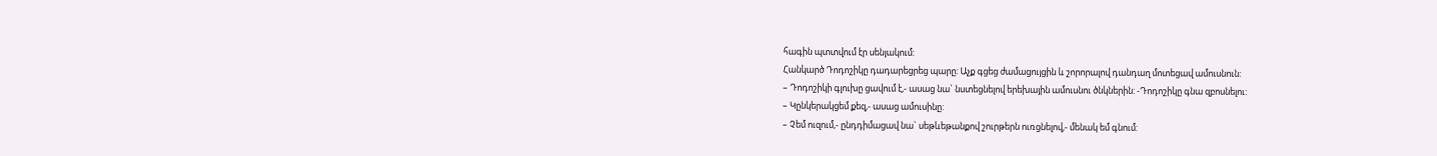հագին պտտվում էր սենյակում:
Հանկարծ Դոդոշիկը դադարեցրեց պարը: Աչք գցեց ժամացույցին և շորորալով դանդաղ մոտեցավ ամուսնուն:
– Դոդոշիկի գլուխը ցավում է,- ասաց նա` նստեցնելով երեխային ամուսնու ծնկներին: -Դոդոշիկը գնա զբոսնելու:
– Կընկերակցեմ քեզ,- ասաց ամուսինը:
– Չեմ ուզում,- ընդդիմացավ նա` սեթևեթանքով շուրթերն ուռցնելով,- մենակ եմ գնում: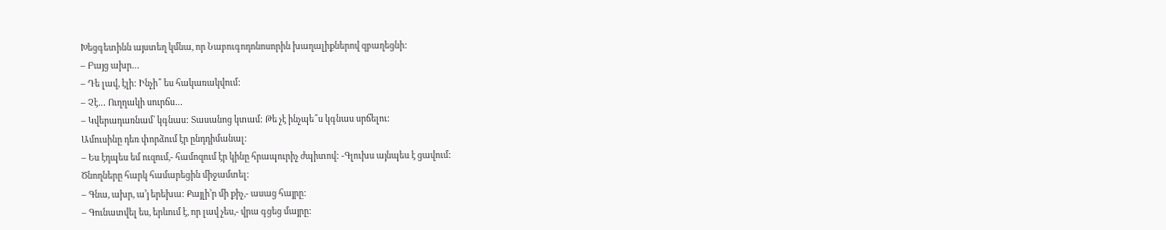Խեցգետինն այստեղ կմնա, որ Նաբուգոդոնոսորին խաղալիքներով զբաղեցնի:
– Բայց ախր…
– Դե լավ, էլի: Ինչի՞ ես հակառակվում:
– Չէ… Ուղղակի սուրճս…
– Կվերադառնամ` կգնաս: Տասանոց կտամ: Թե չէ ինչպե՞ս կգնաս սրճելու:
Ամուսինը դեռ փորձում էր ընդդիմանալ:
– Ես էդպես եմ ուզում,- համոզում էր կինը հրապուրիչ ժպիտով: -Գլուխս այնպես է ցավում:
Ծնողները հարկ համարեցին միջամտել:
– Գնա, ախր, ա’յ երեխա: Քայլի’ր մի քիչ,- ասաց հայրը:
– Գունատվել ես, երևում է, որ լավ չես,- վրա գցեց մայրը: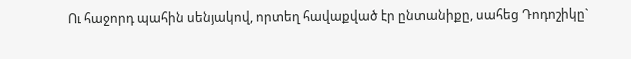Ու հաջորդ պահին սենյակով, որտեղ հավաքված էր ընտանիքը, սահեց Դոդոշիկը`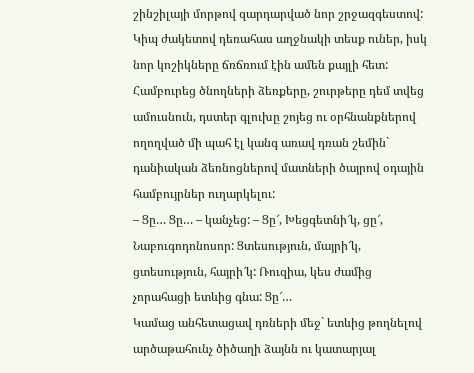շինշիլայի մորթով զարդարված նոր շրջազգեստով:
Կիպ ժակետով դեռահաս աղջնակի տեսք ուներ, իսկ նոր կոշիկները ճռճռում էին ամեն քայլի հետ:
Համբուրեց ծնողների ձեռքերը, շուրթերը դեմ տվեց ամուսնուն, դստեր գլուխը շոյեց ու օրհնանքներով ողողված մի պահ էլ կանգ առավ դռան շեմին` դանիական ձեռնոցներով մատների ծայրով օդային համբույրներ ուղարկելու:
– Ցը… Ցը… – կանչեց: – Ցը՜, Խեցգետնի՜կ, ցը՜, Նաբուգոդոնոսոր: Ցտեսություն, մայրի՜կ, ցտեսություն, հայրի՜կ: Ռուզիա, կես ժամից չորահացի ետևից գնա: Ցը՜…
Կամաց անհետացավ դռների մեջ` ետևից թողնելով արծաթահունչ ծիծաղի ձայնն ու կատարյալ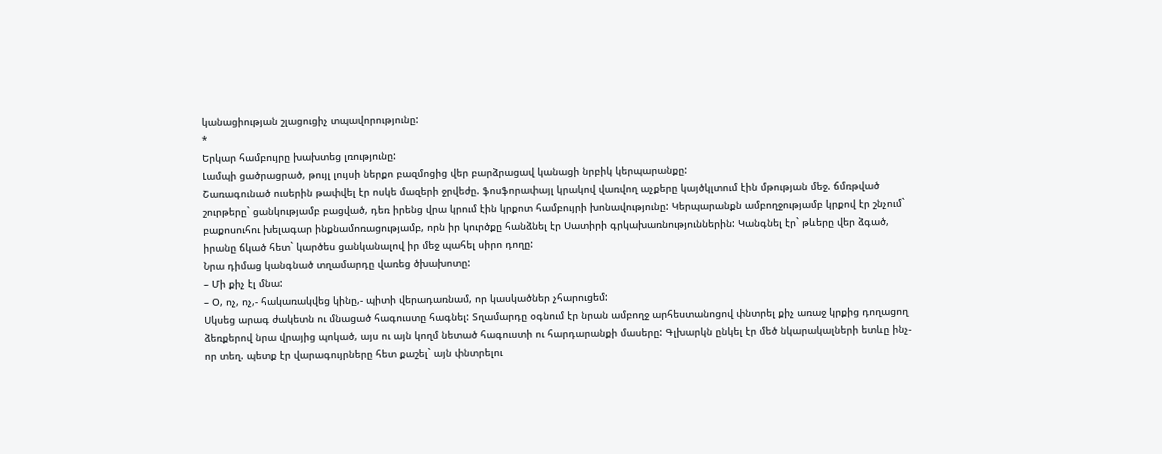կանացիության շլացուցիչ տպավորությունը:
*
Երկար համբույրը խախտեց լռությունը:
Լամպի ցածրացրած, թույլ լույսի ներքո բազմոցից վեր բարձրացավ կանացի նրբիկ կերպարանքը:
Շառագունած ուսերին թափվել էր ոսկե մազերի ջրվեժը. ֆոսֆորափայլ կրակով վառվող աչքերը կայծկլտում էին մթության մեջ. ճմռթված շուրթերը` ցանկությամբ բացված, դեռ իրենց վրա կրում էին կրքոտ համբույրի խոնավությունը: Կերպարանքն ամբողջությամբ կրքով էր շնչում` բաքոսուհու խելագար ինքնամոռացությամբ, որն իր կուրծքը հանձնել էր Սատիրի գրկախառնություններին: Կանգնել էր` թևերը վեր ձգած, իրանը ճկած հետ` կարծես ցանկանալով իր մեջ պահել սիրո դողը:
Նրա դիմաց կանգնած տղամարդը վառեց ծխախոտը:
– Մի քիչ էլ մնա:
– Օ, ոչ, ոչ,- հակառակվեց կինը,- պիտի վերադառնամ, որ կասկածներ չհարուցեմ:
Սկսեց արագ ժակետն ու մնացած հագուստը հագնել: Տղամարդը օգնում էր նրան ամբողջ արհեստանոցով փնտրել քիչ առաջ կրքից դողացող ձեռքերով նրա վրայից պոկած, այս ու այն կողմ նետած հագուստի ու հարդարանքի մասերը: Գլխարկն ընկել էր մեծ նկարակալների ետևը ինչ-որ տեղ. պետք էր վարագույրները հետ քաշել` այն փնտրելու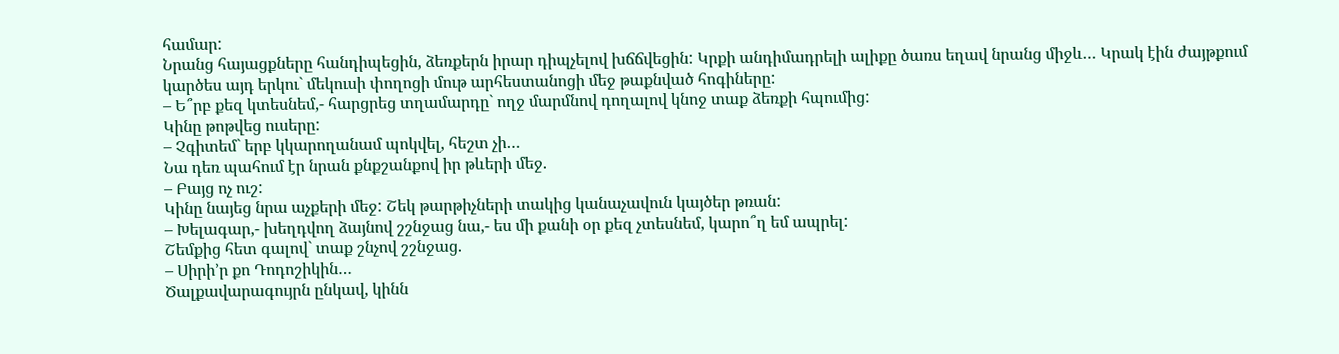համար:
Նրանց հայացքները հանդիպեցին, ձեռքերն իրար դիպչելով խճճվեցին: Կրքի անդիմադրելի ալիքը ծառս եղավ նրանց միջև… Կրակ էին ժայթքում կարծես այդ երկու` մեկուսի փողոցի մութ արհեստանոցի մեջ թաքնված հոգիները:
– Ե՞րբ քեզ կտեսնեմ,- հարցրեց տղամարդը` ողջ մարմնով դողալով կնոջ տաք ձեռքի հպումից:
Կինը թոթվեց ուսերը:
– Չգիտեմ` երբ կկարողանամ պոկվել, հեշտ չի…
Նա դեռ պահում էր նրան քնքշանքով իր թևերի մեջ.
– Բայց ոչ ուշ:
Կինը նայեց նրա աչքերի մեջ: Շեկ թարթիչների տակից կանաչավուն կայծեր թռան:
– Խելագար,- խեղդվող ձայնով շշնջաց նա,- ես մի քանի օր քեզ չտեսնեմ, կարո՞ղ եմ ապրել:
Շեմքից հետ գալով` տաք շնչով շշնջաց.
– Սիրի’ր քո Դոդոշիկին…
Ծալքավարագույրն ընկավ, կինն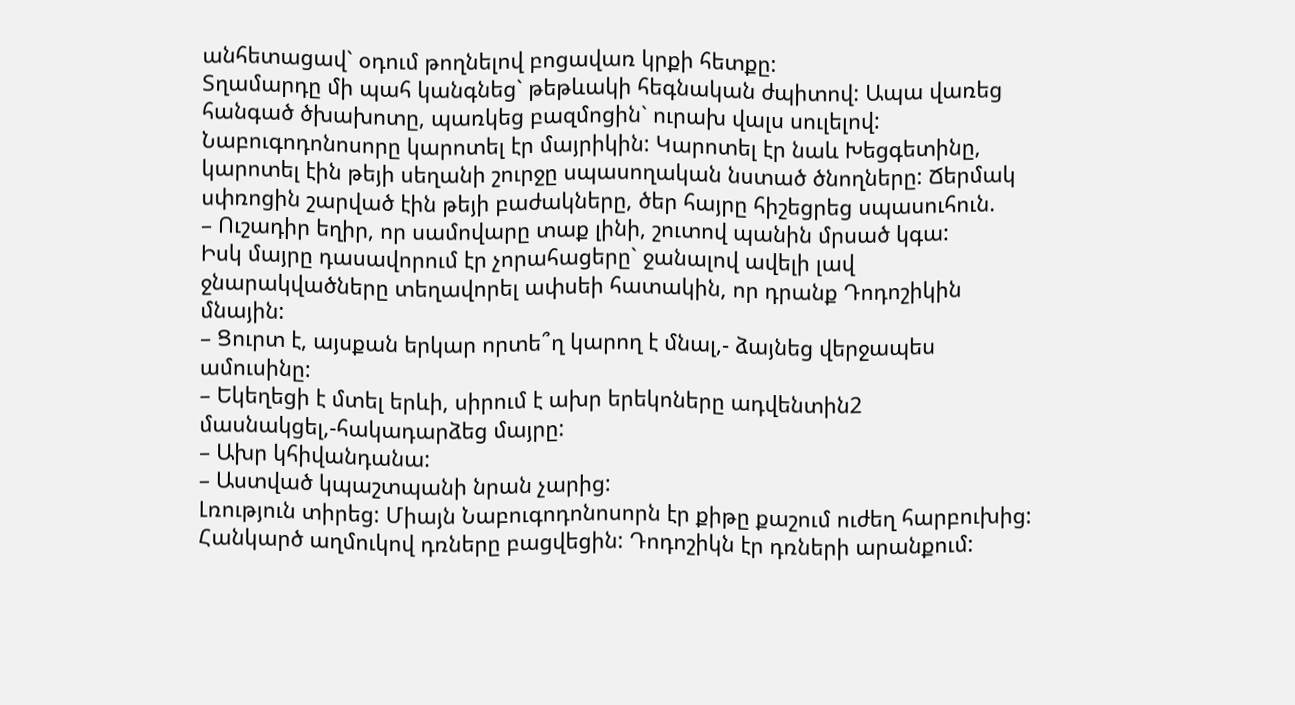անհետացավ` օդում թողնելով բոցավառ կրքի հետքը:
Տղամարդը մի պահ կանգնեց` թեթևակի հեգնական ժպիտով: Ապա վառեց հանգած ծխախոտը, պառկեց բազմոցին` ուրախ վալս սուլելով:
Նաբուգոդոնոսորը կարոտել էր մայրիկին: Կարոտել էր նաև Խեցգետինը, կարոտել էին թեյի սեղանի շուրջը սպասողական նստած ծնողները: Ճերմակ սփռոցին շարված էին թեյի բաժակները, ծեր հայրը հիշեցրեց սպասուհուն.
– Ուշադիր եղիր, որ սամովարը տաք լինի, շուտով պանին մրսած կգա:
Իսկ մայրը դասավորում էր չորահացերը` ջանալով ավելի լավ ջնարակվածները տեղավորել ափսեի հատակին, որ դրանք Դոդոշիկին մնային:
– Ցուրտ է, այսքան երկար որտե՞ղ կարող է մնալ,- ձայնեց վերջապես ամուսինը:
– Եկեղեցի է մտել երևի, սիրում է ախր երեկոները ադվենտին2 մասնակցել,-հակադարձեց մայրը:
– Ախր կհիվանդանա:
– Աստված կպաշտպանի նրան չարից:
Լռություն տիրեց: Միայն Նաբուգոդոնոսորն էր քիթը քաշում ուժեղ հարբուխից:
Հանկարծ աղմուկով դռները բացվեցին: Դոդոշիկն էր դռների արանքում: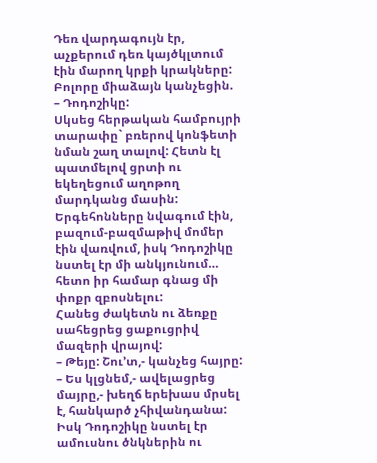Դեռ վարդագույն էր, աչքերում դեռ կայծկլտում էին մարող կրքի կրակները:
Բոլորը միաձայն կանչեցին.
– Դոդոշիկը:
Սկսեց հերթական համբույրի տարափը` բռերով կոնֆետի նման շաղ տալով: Հետն էլ պատմելով ցրտի ու եկեղեցում աղոթող մարդկանց մասին: Երգեհոնները նվագում էին, բազում-բազմաթիվ մոմեր էին վառվում, իսկ Դոդոշիկը նստել էր մի անկյունում… հետո իր համար գնաց մի փոքր զբոսնելու:
Հանեց ժակետն ու ձեռքը սահեցրեց ցաքուցրիվ մազերի վրայով:
– Թեյը: Շու’տ,- կանչեց հայրը:
– Ես կլցնեմ,- ավելացրեց մայրը,- խեղճ երեխաս մրսել է, հանկարծ չհիվանդանա:
Իսկ Դոդոշիկը նստել էր ամուսնու ծնկներին ու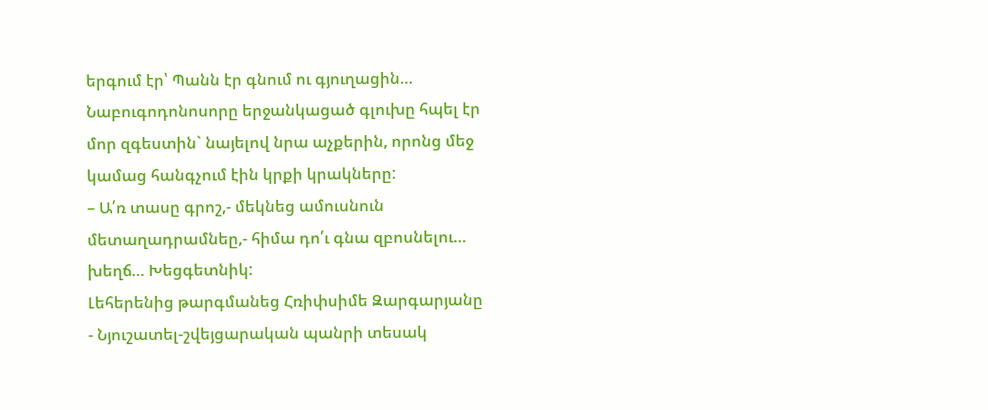երգում էր՝ Պանն էր գնում ու գյուղացին…
Նաբուգոդոնոսորը երջանկացած գլուխը հպել էր մոր զգեստին` նայելով նրա աչքերին, որոնց մեջ կամաց հանգչում էին կրքի կրակները:
– Ա՛ռ տասը գրոշ,- մեկնեց ամուսնուն մետաղադրամնեը,- հիմա դո՛ւ գնա զբոսնելու… խեղճ… Խեցգետնիկ:
Լեհերենից թարգմանեց Հռիփսիմե Զարգարյանը
- Նյուշատել-շվեյցարական պանրի տեսակ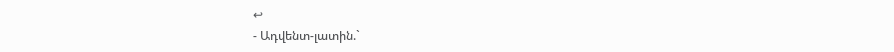↩
- Ադվենտ-լատին.`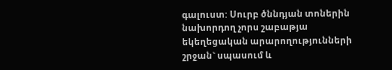գալուստ: Սուրբ ծննդյան տոներին նախորդող չորս շաբաթյա եկեղեցական արարողությունների շրջան` սպասում և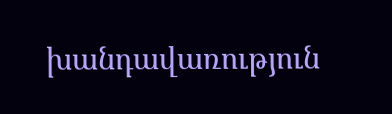խանդավառություն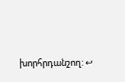խորհրդանշող: ↩